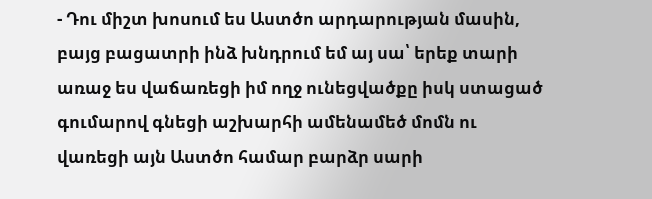- Դու միշտ խոսում ես Աստծո արդարության մասին, բայց բացատրի ինձ խնդրում եմ այ սա՝ երեք տարի առաջ ես վաճառեցի իմ ողջ ունեցվածքը իսկ ստացած գումարով գնեցի աշխարհի ամենամեծ մոմն ու վառեցի այն Աստծո համար բարձր սարի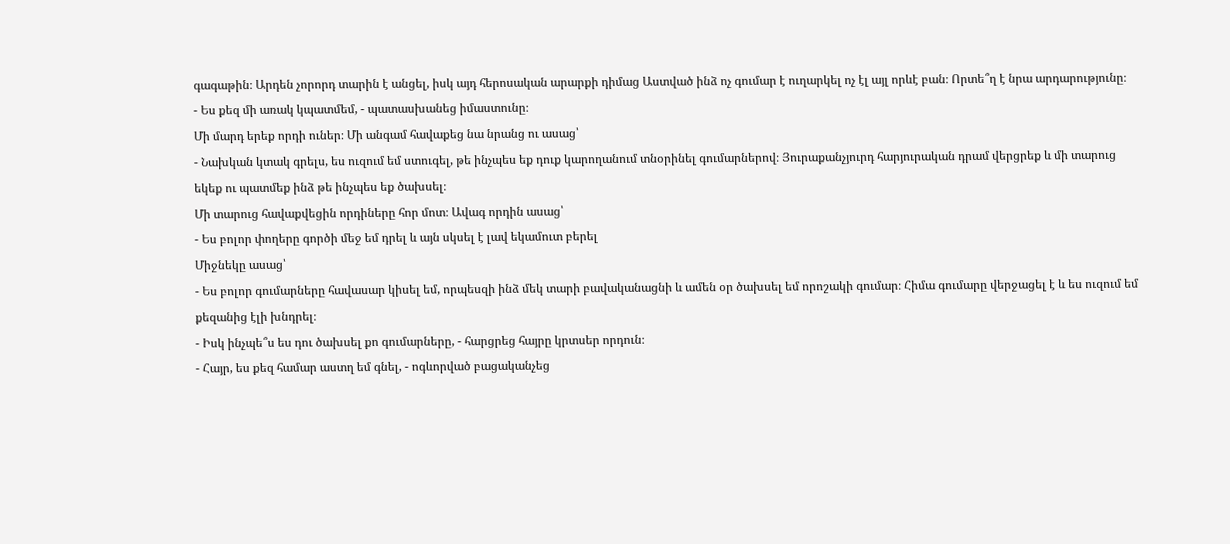գագաթին։ Արդեն չորորդ տարին է անցել, իսկ այդ հերոսական արարքի դիմաց Աստված ինձ ոչ գումար է ուղարկել ոչ էլ այլ որևէ բան։ Որտե՞ղ է նրա արդարությունը։
- Ես քեզ մի առակ կպատմեմ, - պատասխանեց իմաստունը։
Մի մարդ երեք որդի ուներ։ Մի անգամ հավաքեց նա նրանց ու ասաց՝
- Նախկան կտակ գրելս, ես ուզում եմ ստուգել, թե ինչպես եք դուք կարողանում տնօրինել գումարներով։ Յուրաքանչյուրդ հարյուրական դրամ վերցրեք և մի տարուց եկեք ու պատմեք ինձ թե ինչպես եք ծախսել։
Մի տարուց հավաքվեցին որդիները հոր մոտ։ Ավագ որդին ասաց՝
- Ես բոլոր փողերը գործի մեջ եմ դրել և այն սկսել է լավ եկամուտ բերել
Միջնեկը ասաց՝
- Ես բոլոր գումարները հավասար կիսել եմ, որպեսզի ինձ մեկ տարի բավականացնի և ամեն օր ծախսել եմ որոշակի գումար։ Հիմա գումարը վերջացել է և ես ուզում եմ քեզանից էլի խնդրել։
- Իսկ ինչպե՞ս ես դու ծախսել քո գումարները, - հարցրեց հայրը կրտսեր որդուն։
- Հայր, ես քեզ համար աստղ եմ գնել, - ոգևորված բացականչեց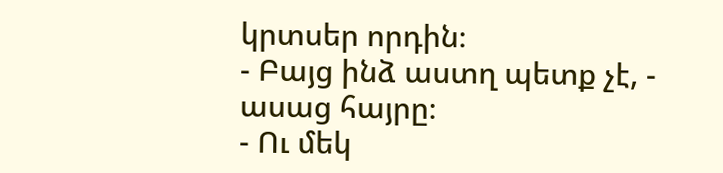կրտսեր որդին։
- Բայց ինձ աստղ պետք չէ, - ասաց հայրը։
- Ու մեկ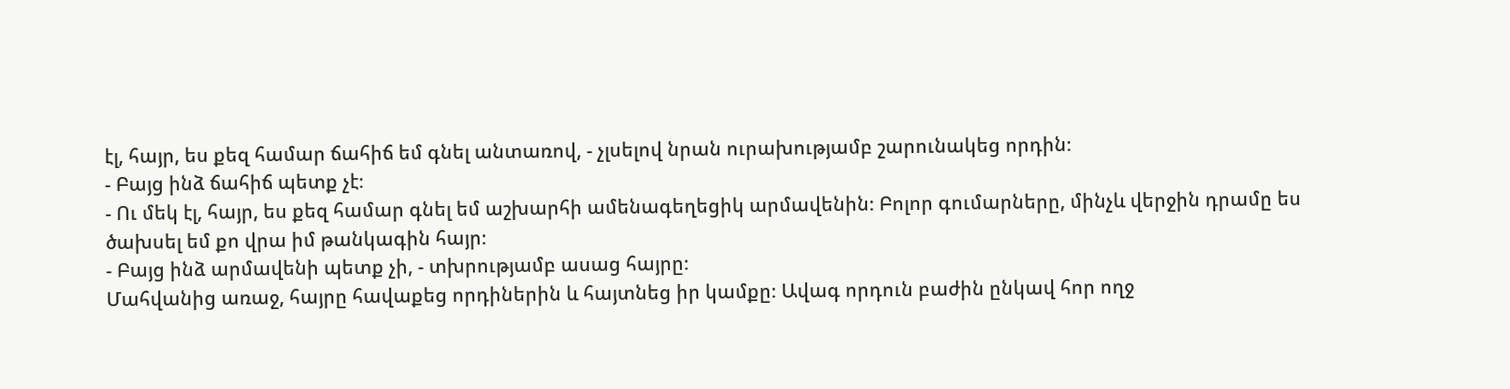էլ, հայր, ես քեզ համար ճահիճ եմ գնել անտառով, - չլսելով նրան ուրախությամբ շարունակեց որդին։
- Բայց ինձ ճահիճ պետք չէ։
- Ու մեկ էլ, հայր, ես քեզ համար գնել եմ աշխարհի ամենագեղեցիկ արմավենին։ Բոլոր գումարները, մինչև վերջին դրամը ես ծախսել եմ քո վրա իմ թանկագին հայր։
- Բայց ինձ արմավենի պետք չի, - տխրությամբ ասաց հայրը։
Մահվանից առաջ, հայրը հավաքեց որդիներին և հայտնեց իր կամքը։ Ավագ որդուն բաժին ընկավ հոր ողջ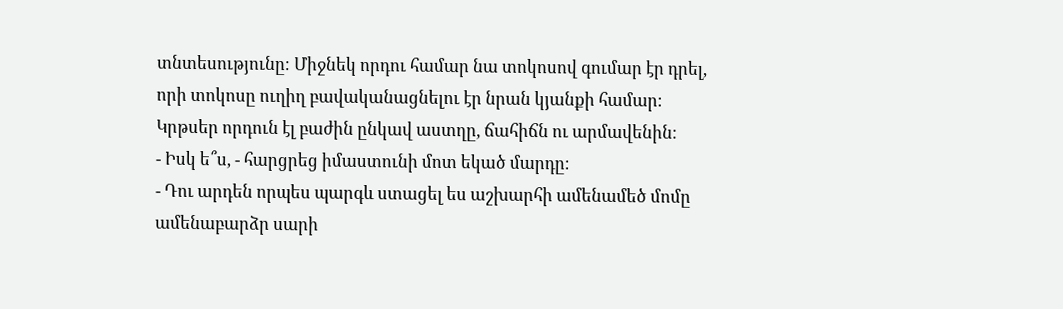տնտեսությունը։ Միջնեկ որդու համար նա տոկոսով գումար էր դրել, որի տոկոսը ուղիղ բավականացնելու էր նրան կյանքի համար։ Կրթսեր որդուն էլ բաժին ընկավ աստղը, ճահիճն ու արմավենին։
- Իսկ ե՞ս, - հարցրեց իմաստունի մոտ եկած մարդը։
- Դու արդեն որպես պարգև ստացել ես աշխարհի ամենամեծ մոմը ամենաբարձր սարի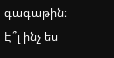գագաթին։ Է՞լ ինչ ես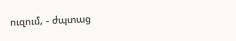ուզում, - ժպտաց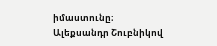իմաստունը։
Ալեքսանդր Շուբնիկով